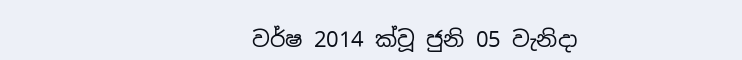වර්ෂ 2014 ක්වූ ජුනි 05 වැනිදා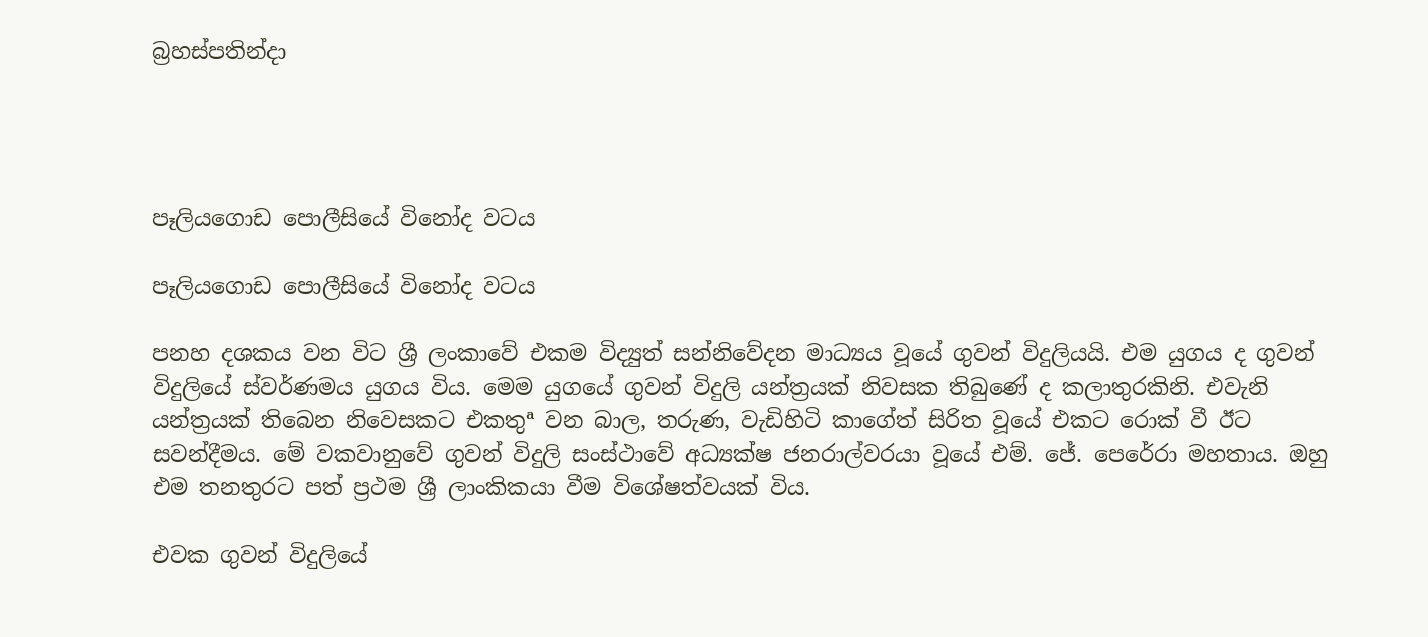බ්‍රහස්පතින්දා




පෑලියගොඩ පොලීසියේ විනෝද වටය

පෑලියගොඩ පොලීසියේ විනෝද වටය

පනහ දශකය වන විට ශ්‍රී ලංකාවේ එකම විද්‍යුත් සන්නිවේදන මාධ්‍යය වූයේ ගුවන් විදුලියයි. එම යුගය ද ගුවන් විදුලියේ ස්වර්ණමය යුගය විය. මෙම යුගයේ ගුවන් විදුලි යන්ත්‍රයක් නිවසක තිබුණේ ද කලාතුරකිනි. එවැනි යන්ත්‍රයක් තිබෙන නිවෙසකට එකතුª වන බාල, තරුණ, වැඩිහිටි කාගේත් සිරිත වූයේ එකට රොක් වී ඊට සවන්දීමය. මේ වකවානුවේ ගුවන් විදුලි සංස්ථාවේ අධ්‍යක්ෂ ජනරාල්වරයා වූයේ එම්. ජේ. පෙරේරා මහතාය. ඔහු එම තනතුරට පත් ප්‍රථම ශ්‍රී ලාංකිකයා වීම විශේෂත්වයක් විය.

එවක ගුවන් විදුලියේ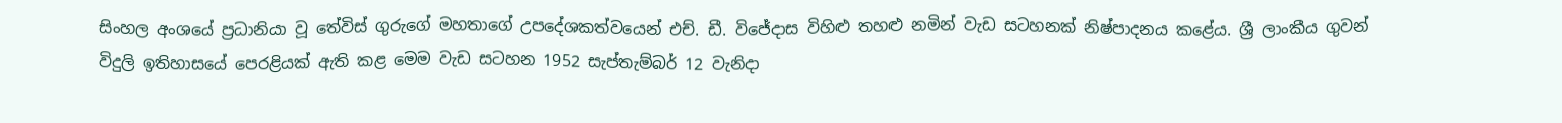සිංහල අංශයේ ප්‍රධානියා වූ තේවිස් ගුරුගේ මහතාගේ උපදේශකත්වයෙන් එච්. ඩී. විජේදාස විහිළු තහළු නමින් වැඩ සටහනක් නිෂ්පාදනය කළේය. ශ්‍රී ලාංකීය ගුවන් විදුලි ඉතිහාසයේ පෙරළියක් ඇති කළ මෙම වැඩ සටහන 1952 සැප්තැම්බර් 12 වැනිදා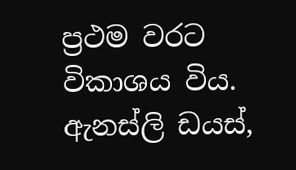ප්‍රථම වරට විකාශය විය. ඇනස්ලි ඩයස්,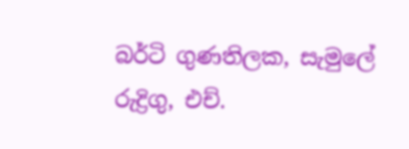බර්ටි ගුණතිලක, සැමුලේ රුද්‍රිගු, එච්.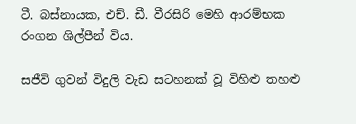ටී. බස්නායක, එච්. ඩී. වීරසිරි මෙහි ආරම්භක රංගන ශිල්පීන් විය.

සජීවි ගුවන් විදුලි වැඩ සටහනක් වූ විහිළු තහළු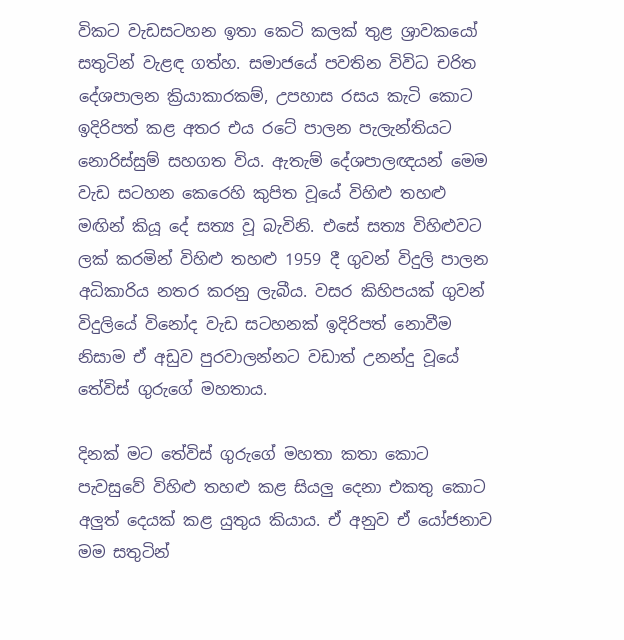විකට වැඩසටහන ඉතා කෙටි කලක් තුළ ශ්‍රාවකයෝ සතුටින් වැළඳ ගත්හ. සමාජයේ පවතින විවිධ චරිත දේශපාලන ක්‍රියාකාරකම්, උපහාස රසය කැටි කොට ඉදිරිපත් කළ අතර එය රටේ පාලන පැලැන්තියට නොරිස්සුම් සහගත විය. ඇතැම් දේශපාලඥයන් මෙම වැඩ සටහන කෙරෙහි කුපිත වූයේ විහිළු තහළු මඟින් කියූ දේ සත්‍ය වූ බැවිනි. එසේ සත්‍ය විහිළුවට ලක් කරමින් විහිළු තහළු 1959 දී ගුවන් විදුලි පාලන අධිකාරිය නතර කරනු ලැබීය. වසර කිහිපයක් ගුවන් විදුලියේ විනෝද වැඩ සටහනක් ඉදිරිපත් නොවීම නිසාම ඒ අඩුව පුරවාලන්නට වඩාත් උනන්දු වූයේ තේවිස් ගුරුගේ මහතාය.

දිනක් මට තේවිස් ගුරුගේ මහතා කතා කොට පැවසුවේ විහිළු තහළු කළ සියලු දෙනා එකතු කොට අලුත් දෙයක් කළ යුතුය කියාය. ඒ අනුව ඒ යෝජනාව මම සතුටින්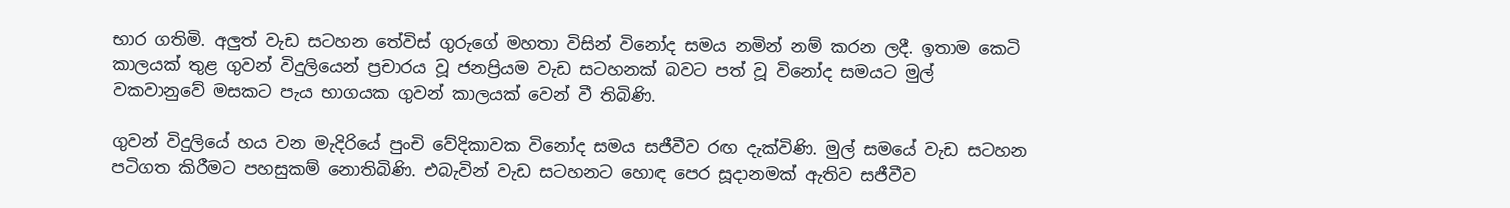භාර ගතිමි. අලුත් වැඩ සටහන තේවිස් ගුරුගේ මහතා විසින් විනෝද සමය නමින් නම් කරන ලදී. ඉතාම කෙටි කාලයක් තුළ ගුවන් විදුලියෙන් ප්‍රචාරය වූ ජනප්‍රියම වැඩ සටහනක් බවට පත් වූ විනෝද සමයට මුල් වකවානුවේ මසකට පැය භාගයක ගුවන් කාලයක් වෙන් වී තිබිණි.

ගුවන් විදුලියේ හය වන මැදිරියේ පුංචි වේදිකාවක විනෝද සමය සජීවීව රඟ දැක්විණි. මුල් සමයේ වැඩ සටහන පටිගත කිරීමට පහසුකම් නොතිබිණි. එබැවින් වැඩ සටහනට හොඳ පෙර සූදානමක් ඇතිව සජීවීව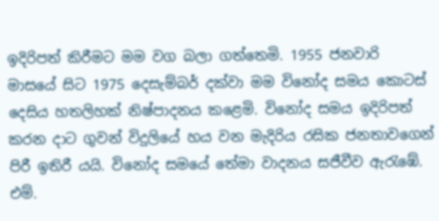ඉදිරිපත් කිරීමට මම වග බලා ගත්තෙමි. 1955 ජනවාරි මාසයේ සිට 1975 දෙසැම්බර් දක්වා මම විනෝද සමය කොටස් දෙසිය හතලිහක් නිෂ්පාදනය කළෙමි. විනෝද සමය ඉදිරිපත් කරන දාට ගුවන් විදුලියේ හය වන මැදිරිය රසික ජනතාවගෙන් පිරී ඉතිරී යයි. විනෝද සමයේ තේමා වාදනය සජීවීව ඇරැඹේ. එම්.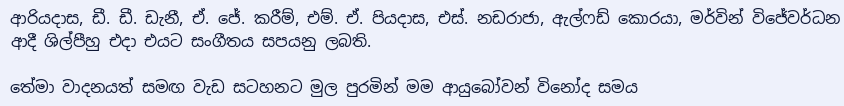ආරියදාස, ඩී. ඩී. ඩැනී, ඒ. ජේ. කරීම්, එම්. ඒ. පියදාස, එස්. නඩරාජා, ඇල්ෆඩ් කොරයා, මර්වින් විජේවර්ධන ආදී ශිල්පීහු එදා එයට සංගීතය සපයනු ලබති.

තේමා වාදනයත් සමඟ වැඩ සටහනට මුල පුරමින් මම ආයුබෝවන් විනෝද සමය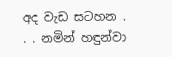අද වැඩ සටහන . . . නමින් හඳුන්වා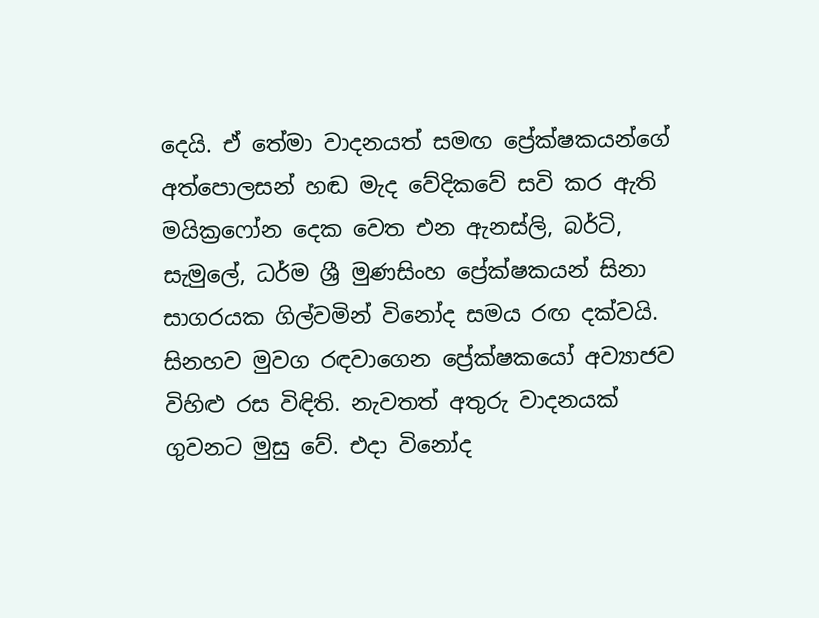දෙයි. ඒ තේමා වාදනයත් සමඟ ප්‍රේක්ෂකයන්ගේ අත්පොලසන් හඬ මැද වේදිකවේ සවි කර ඇති මයික්‍රෆෝන දෙක වෙත එන ඇනස්ලි, බර්ටි, සැමුලේ, ධර්ම ශ්‍රී මුණසිංහ ප්‍රේක්ෂකයන් සිනා සාගරයක ගිල්වමින් විනෝද සමය රඟ දක්වයි. සිනහව මුවග රඳවාගෙන ප්‍රේක්ෂකයෝ අව්‍යාජව විහිළු රස විඳිති. නැවතත් අතුරු වාදනයක් ගුවනට මුසු වේ. එදා විනෝද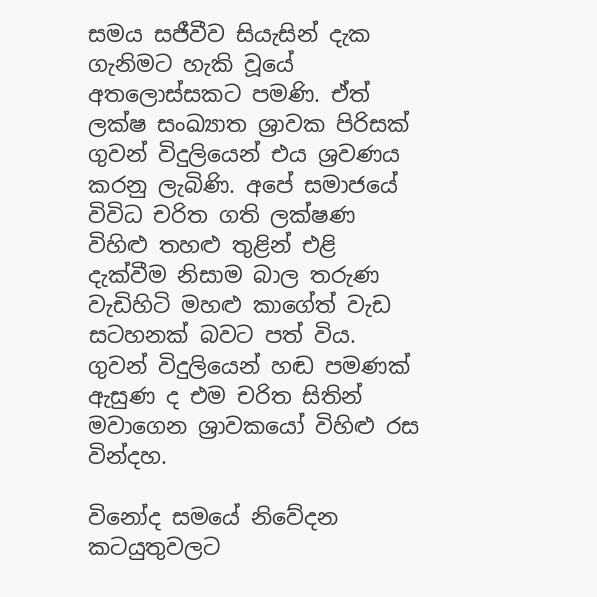සමය සජීවීව සියැසින් දැක ගැනිමට හැකි වූයේ අතලොස්සකට පමණි. ඒත් ලක්ෂ සංඛ්‍යාත ශ්‍රාවක පිරිසක් ගුවන් විදුලියෙන් එය ශ්‍රවණය කරනු ලැබිණි. අපේ සමාජයේ විවිධ චරිත ගති ලක්ෂණ විහිළු තහළු තුළින් එළි දැක්වීම නිසාම බාල තරුණ වැඩිහිටි මහළු කාගේත් වැඩ සටහනක් බවට පත් විය. ගුවන් විදුලියෙන් හඬ පමණක් ඇසුණ ද එම චරිත සිතින් මවාගෙන ශ්‍රාවකයෝ විහිළු රස වින්දහ.

විනෝද සමයේ නිවේදන කටයුතුවලට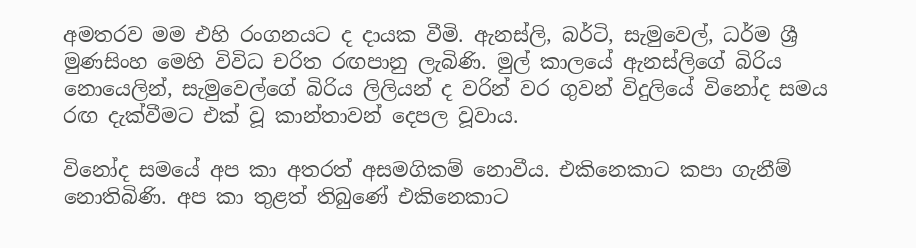අමතරව මම එහි රංගනයට ද දායක වීමි. ඇනස්ලි, බර්ටි, සැමුවෙල්, ධර්ම ශ්‍රී මුණසිංහ මෙහි විවිධ චරිත රඟපානු ලැබිණි. මුල් කාලයේ ඇනස්ලිගේ බිරිය නොයෙලින්, සැමුවෙල්ගේ බිරිය ලිලියන් ද වරින් වර ගුවන් විදුලියේ විනෝද සමය රඟ දැක්වීමට එක් වූ කාන්තාවන් දෙපල වූවාය.

විනෝද සමයේ අප කා අතරත් අසමගිකම් නොවීය. එකිනෙකාට කපා ගැනීම් නොතිබිණි. අප කා තුළත් තිබුණේ එකිනෙකාට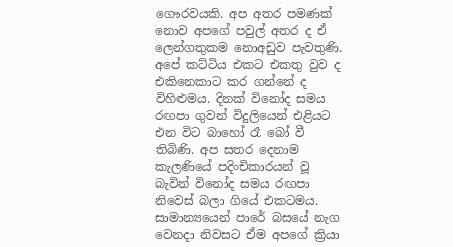ගෞරවයකි. අප අතර පමණක් නොව අපගේ පවුල් අතර ද ඒ ලෙන්ගතුකම නොඅඩුව පැවතුණි. අපේ කට්ටිය එකට එකතු වුව ද එකිනෙකාට කර ගන්නේ ද විහිළුමය. දිනක් විනෝද සමය රඟපා ගුවන් විදුලියෙන් එළියට එන විට බාහෝ රෑ බෝ වී තිබිණි. අප සතර දෙනාම කැලණියේ පදිංචිකාරයන් වූ බැවින් විනෝද සමය රඟපා නිවෙස් බලා ගියේ එකටමය. සාමාන්‍යයෙන් පාරේ බසයේ නැග වෙනදා නිවසට ඒම අපගේ ක්‍රියා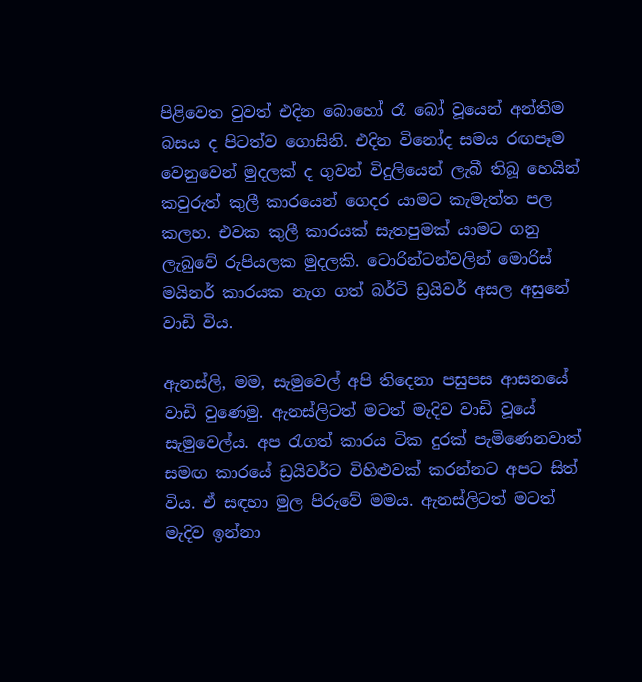පිළිවෙත වුවත් එදින බොහෝ රෑ බෝ වූයෙන් අන්තිම බසය ද පිටත්ව ගොසිනි. එදින විනෝද සමය රඟපෑම වෙනුවෙන් මුදලක් ද ගුවන් විදුලියෙන් ලැබී තිබූ හෙයින් කවුරුත් කුලී කාරයෙන් ගෙදර යාමට කැමැත්ත පල කලහ. එවක කුලී කාරයක් සැතපුමක් යාමට ගනු ලැබුවේ රුපියලක මුදලකි. ටොරින්ටන්වලින් මොරිස් මයිනර් කාරයක නැග ගත් බර්ටි ඩ්‍රයිවර් අසල අසුනේ වාඩි විය.

ඇනස්ලි, මම, සැමුවෙල් අපි තිදෙනා පසුපස ආසනයේ වාඩි වුණෙමු. ඇනස්ලිටත් මටත් මැදිව වාඩි වූයේ සැමුවෙල්ය. අප රැගත් කාරය ටික දුරක් පැමිණෙනවාත් සමඟ කාරයේ ඩ්‍රයිවර්ට විහිළුවක් කරන්නට අපට සිත් විය. ඒ සඳහා මුල පිරුවේ මමය. ඇනස්ලිටත් මටත් මැදිව ඉන්නා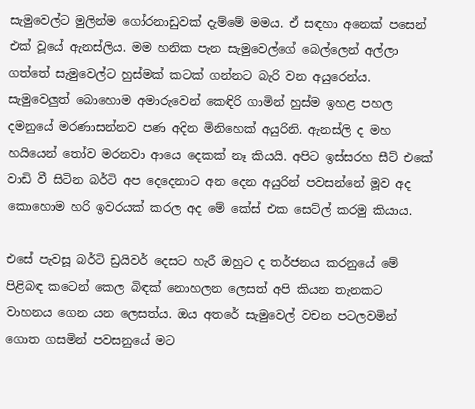සැමුවෙල්ට මුලින්ම ගෝරනාඩුවක් දැම්මේ මමය. ඒ සඳහා අනෙක් පසෙන් එක් වූයේ ඇනස්ලිය. මම හනික පැන සැමුවෙල්ගේ බෙල්ලෙන් අල්ලා ගත්තේ සැමුවෙල්ට හුස්මක් කටක් ගන්නට බැරි වන අයුරෙන්ය. සැමුවෙලුත් බොහොම අමාරුවෙන් කෙඳිරි ගාමින් හුස්ම ඉහළ පහල දමනුයේ මරණාසන්නව පණ අදින මිනිහෙක් අයුරිනි. ඇනස්ලි ද මහ හයියෙන් තෝව මරනවා ආයෙ දෙකක් නෑ කියයි. අපිට ඉස්සරහ සීට් එකේ වාඩි වී සිටින බර්ටි අප දෙදෙනාට අන දෙන අයුරින් පවසන්නේ මූව අද කොහොම හරි ඉවරයක් කරල අද මේ කේස් එක සෙට්ල් කරමු කියාය.

එසේ පැවසූ බර්ටි ඩ්‍රයිවර් දෙසට හැරී ඔහුට ද තර්ජනය කරනුයේ මේ පිළිබඳ කටෙන් කෙල බිඳක් නොහලන ලෙසත් අපි කියන තැනකට වාහනය ගෙන යන ලෙසත්ය. ඔය අතරේ සැමුවෙල් වචන පටලවමින් ගොත ගසමින් පවසනුයේ මට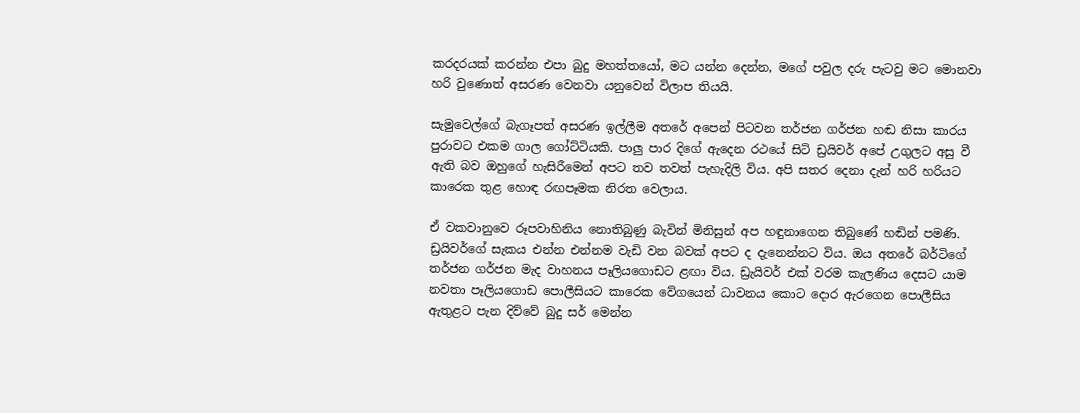කරදරයක් කරන්න එපා බුදු මහත්තයෝ, මට යන්න දෙන්න, මගේ පවුල දරු පැටවු මට මොනවා හරි වුණොත් අසරණ වෙනවා යනුවෙන් විලාප තියයි.

සැමුවෙල්ගේ බැගෑපත් අසරණ ඉල්ලීම අතරේ අපෙන් පිටවන තර්ජන ගර්ජන හඬ නිසා කාරය පුරාවට එකම ගාල ගෝට්ටියකි. පාලු පාර දිගේ ඇදෙන රථයේ සිටි ඩ්‍රයිවර් අපේ උගුලට අසු වී ඇති බව ඔහුගේ හැසිරීමෙන් අපට තව තවත් පැහැදිලි විය. අපි සතර දෙනා දැන් හරි හරියට කාරෙක තුළ හොඳ රඟපෑමක නිරත වෙලාය.

ඒ වකවානුවෙ රූපවාහිනිය නොතිබුණු බැවින් මිනිසුන් අප හඳුනාගෙන තිබුණේ හඬින් පමණි. ඩ්‍රයිවර්ගේ සැකය එන්න එන්නම වැඩි වන බවක් අපට ද දැනෙන්නට විය. ඔය අතරේ බර්ටිගේ තර්ජන ගර්ජන මැද වාහනය පෑලියගොඩට ළඟා විය. ඩ්‍රැයිවර් එක් වරම කැලණිය දෙසට යාම නවතා පෑලියගොඩ පොලීසියට කාරෙක වේගයෙන් ධාවනය කොට දොර ඇරගෙන පොලීසිය ඇතුළට පැන දිව්වේ බුදු සර් මෙන්න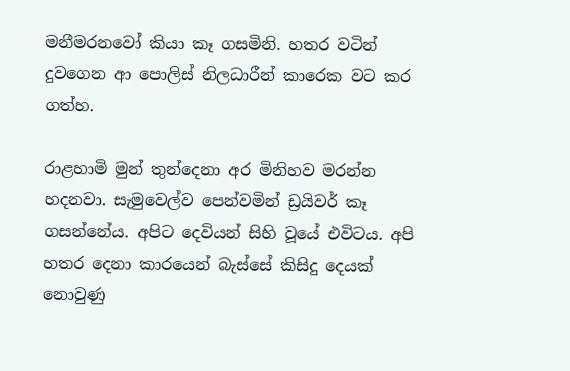මනීමරනවෝ කියා කෑ ගසමිනි. හතර වටින් දුවගෙන ආ පොලිස් නිලධාරීන් කාරෙක වට කර ගත්හ.

රාළහාමි මුන් තුන්දෙනා අර මිනිහව මරන්න හදනවා. සැමුවෙල්ව පෙන්වමින් ඩ්‍රයිවර් කෑ ගසන්නේය. අපිට දෙවියන් සිහි වූයේ එවිටය. අපි හතර දෙනා කාරයෙන් බැස්සේ කිසිදු දෙයක් නොවුණු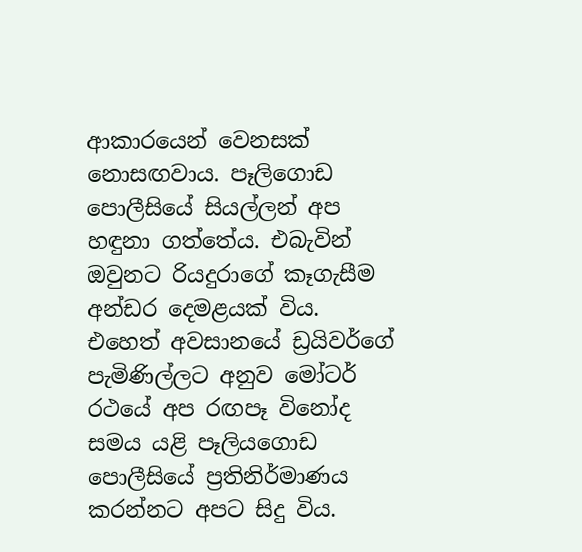ආකාරයෙන් වෙනසක් නොසඟවාය. පෑලිගොඩ පොලීසියේ සියල්ලන් අප හඳුනා ගත්තේය. එබැවින් ඔවුනට රියදුරාගේ කෑගැසීම අන්ඩර දෙමළයක් විය. එහෙත් අවසානයේ ඩ්‍රයිවර්ගේ පැමිණිල්ලට අනුව මෝටර් රථයේ අප රඟපෑ විනෝද සමය යළි පෑලියගොඩ පොලීසියේ ප්‍රතිනිර්මාණය කරන්නට අපට සිදු විය.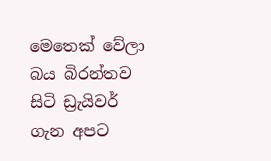මෙතෙක් වේලා බය බිරන්තව සිටි ඩ්‍රැයිවර් ගැන අපට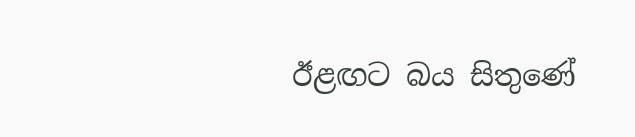ඊළඟට බය සිතුණේ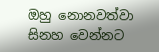ඔහු නොනවත්වා සිනහ වෙන්නට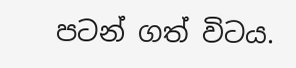පටන් ගත් විටය.